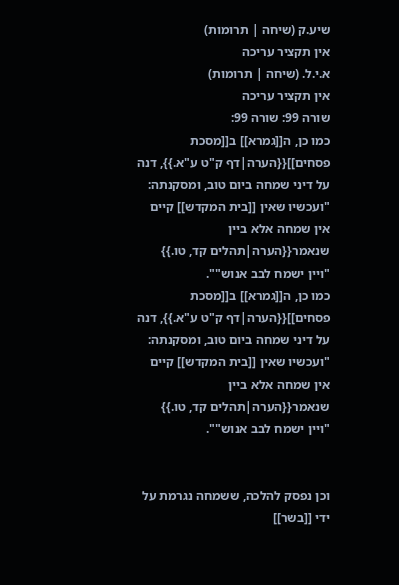שיע.ק (שיחה | תרומות)
אין תקציר עריכה
א.י.ל. (שיחה | תרומות)
אין תקציר עריכה
שורה 99: שורה 99:
כמו כן, ה[[גמרא]] ב[[מסכת פסחים]]{{הערה|דף ק"ט ע"א.}}, דנה על דיני שמחה ביום טוב, ומסקנתה: "ועכשיו שאין [[בית המקדש]] קיים אין שמחה אלא ביין שנאמר{{הערה|תהלים קד, טו.}} "ויין ישמח לבב אנוש"".
כמו כן, ה[[גמרא]] ב[[מסכת פסחים]]{{הערה|דף ק"ט ע"א.}}, דנה על דיני שמחה ביום טוב, ומסקנתה: "ועכשיו שאין [[בית המקדש]] קיים אין שמחה אלא ביין שנאמר{{הערה|תהלים קד, טו.}} "ויין ישמח לבב אנוש"".


וכן נפסק להלכה, ששמחה נגרמת על ידי [[בשר]]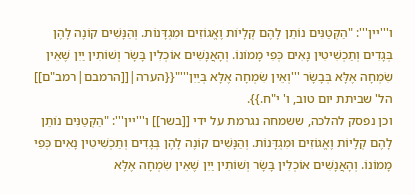ו'''יין''': "הַקְּטַנִּים נוֹתֵן לָהֶם קְלָיוֹת וֶאֱגוֹזִים וּמִגְדָּנוֹת. וְהַנָּשִׁים קוֹנֶה לָהֶן בְּגָדִים וְתַכְשִׁיטִין נָאִים כְּפִי מָמוֹנוֹ. וְהָאֲנָשִׁים אוֹכְלִין בָּשָׂר וְשׁוֹתִין יַיִן שֶׁאֵין שִׂמְחָה אֶלָּא בְּבָשָׂר '''וְאֵין שִׂמְחָה אֶלָּא בְּיַיִן'''"{{הערה|[[הרמבם|רמב"ם]] הל' שביתת יום טוב, ו' י"ח.}}.
וכן נפסק להלכה, ששמחה נגרמת על ידי [[בשר]] ו'''יין''': "הַקְּטַנִּים נוֹתֵן לָהֶם קְלָיוֹת וֶאֱגוֹזִים וּמִגְדָּנוֹת. וְהַנָּשִׁים קוֹנֶה לָהֶן בְּגָדִים וְתַכְשִׁיטִין נָאִים כְּפִי מָמוֹנוֹ. וְהָאֲנָשִׁים אוֹכְלִין בָּשָׂר וְשׁוֹתִין יַיִן שֶׁאֵין שִׂמְחָה אֶלָּא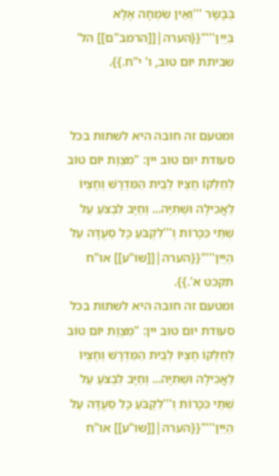בְּבָשָׂר '''וְאֵין שִׂמְחָה אֶלָּא בְּיַיִן'''"{{הערה|[[הרמב"ם]] הל' שביתת יום טוב, ו' י"ח.}}.


ומטעם זה חובה היא לשתות בכל סעודת יום טוב יין: "מִצְוַת יוֹם טוֹב לְחַלְּקוֹ חֶצְיוֹ לְבֵית הַמִּדְרָשׁ וְחֶצְיוֹ לַאֲכִילָה וּשְׁתִיָּה... וְחַיָּב לִבְצֹעַ עַל שְׁתֵּי כִּכָּרוֹת וְ'''לִקְבֹּעַ כָּל סְעֻדָּה עַל הַיַּיִן'''"{{הערה|[[שו"ע]] או"ח תקכט א'.}}.
ומטעם זה חובה היא לשתות בכל סעודת יום טוב יין: "מִצְוַת יוֹם טוֹב לְחַלְּקוֹ חֶצְיוֹ לְבֵית הַמִּדְרָשׁ וְחֶצְיוֹ לַאֲכִילָה וּשְׁתִיָּה... וְחַיָּב לִבְצֹעַ עַל שְׁתֵּי כִּכָּרוֹת וְ'''לִקְבֹּעַ כָּל סְעֻדָּה עַל הַיַּיִן'''"{{הערה|[[שו"ע]] או"ח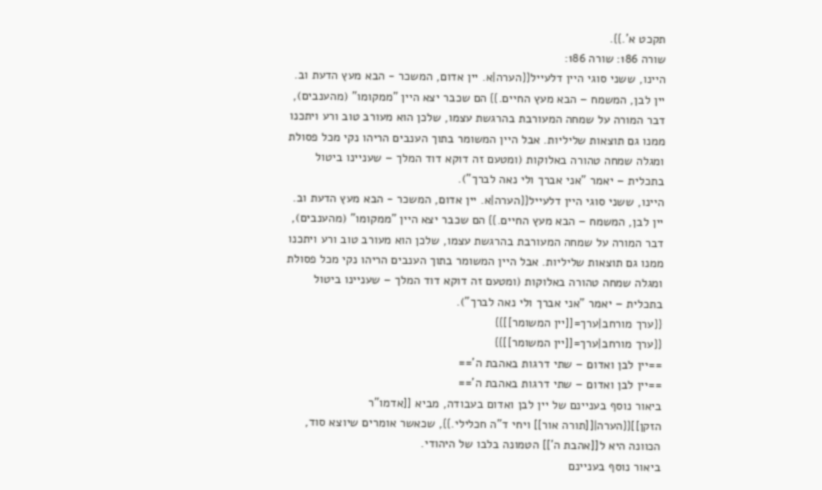תקכט א'.}}.
שורה 186: שורה 186:
היינו, ששני סוגי היין דלעייל{{הערה|א. יין אדום, המשכר - הבא מעץ הדעת וב. יין לבן, המשמח – הבא מעץ החיים.}} הם שכבר יצא היין "ממקומו" (מהענבים), דבר המורה על שמחה המעורבת בהרגשת עצמו, שלכן הוא מעורב טוב ורע ויתכנו ממנו גם תוצאות שליליות. אבל היין המשומר בתוך הענבים הריהו נקי מכל פסולת ומגלה שמחה טהורה באלוקות (ומטעם זה דוקא דוד המלך – שעניינו ביטול בתכלית – יאמר "אני אברך ולי נאה לברך").
היינו, ששני סוגי היין דלעייל{{הערה|א. יין אדום, המשכר - הבא מעץ הדעת וב. יין לבן, המשמח – הבא מעץ החיים.}} הם שכבר יצא היין "ממקומו" (מהענבים), דבר המורה על שמחה המעורבת בהרגשת עצמו, שלכן הוא מעורב טוב ורע ויתכנו ממנו גם תוצאות שליליות. אבל היין המשומר בתוך הענבים הריהו נקי מכל פסולת ומגלה שמחה טהורה באלוקות (ומטעם זה דוקא דוד המלך – שעניינו ביטול בתכלית – יאמר "אני אברך ולי נאה לברך").
{{ערך מורחב|ערך=[[יין המשומר]]}}
{{ערך מורחב|ערך=[[יין המשומר]]}}
==יין לבן ואדום – שתי דרגות באהבת ה'==
==יין לבן ואדום – שתי דרגות באהבת ה'==
ביאור נוסף בעניינם של יין לבן ואדום בעבודה, מביא [[אדמו"ר הזקן]]{{הערה|[[תורה אור]] ויחי ד"ה חכלילי.}}, שכאשר אומרים שיוצא סוד, הכוונה היא ל[[אהבת ה']] הטמונה בלבו של היהודי.
ביאור נוסף בעניינם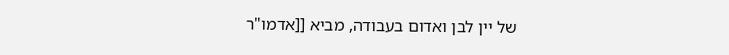של יין לבן ואדום בעבודה, מביא [[אדמו"ר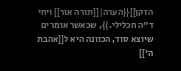הזקן]]{{הערה|[[תורה אור]] ויחי ד"ה חכלילי.}}, שכאשר אומרים שיוצא סוד, הכוונה היא ל[[אהבת ה']]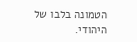הטמונה בלבו של היהודי.